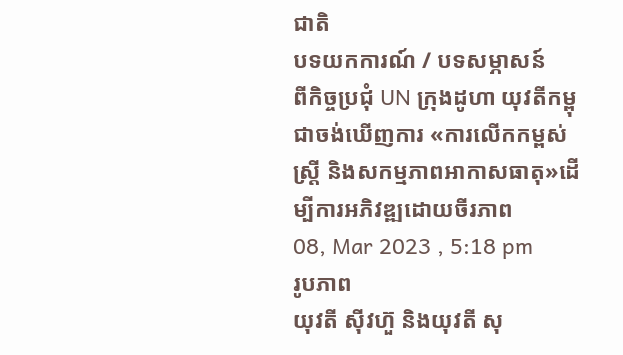ជាតិ
បទយកការណ៍ / បទសម្ភាសន៍
ពីកិច្ចប្រជុំ UN ក្រុងដូហា យុវតីកម្ពុជាចង់ឃើញការ «ការលើកកម្ពស់ស្រ្តី និងសកម្មភាពអាកាសធាតុ»ដើម្បីការអភិវឌ្ឍដោយចីរភាព
08, Mar 2023 , 5:18 pm
រូបភាព
យុវតី ស៊ីវហ៊ួ និងយុវតី សុ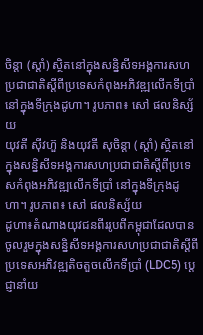ចិន្តា (ស្តាំ) ស្ថិតនៅក្នុងសន្និសីទអង្គការសហប្រជាជាតិស្តីពីប្រទេសកំពុងអភិវឌ្ឍលើកទីប្រាំ នៅក្នុងទីក្រុងដូហា។ រូបភាព៖ សៅ ផលនិស្ស័យ
យុវតី ស៊ីវហ៊ួ និងយុវតី សុចិន្តា (ស្តាំ) ស្ថិតនៅក្នុងសន្និសីទអង្គការសហប្រជាជាតិស្តីពីប្រទេសកំពុងអភិវឌ្ឍលើកទីប្រាំ នៅក្នុងទីក្រុងដូហា។ រូបភាព៖ សៅ ផលនិស្ស័យ
ដូហា៖តំណាងយុវជនពីររូបពីកម្ពុជាដែលបានចូលរួមក្នុងសន្និសីទអង្គការសហប្រជាជាតិស្តីពីប្រទេសអភិវឌ្ឍតិចតួចលើកទីប្រាំ (LDC5) ប្តេជ្ញានាំយ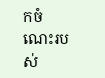កចំណេះរបស់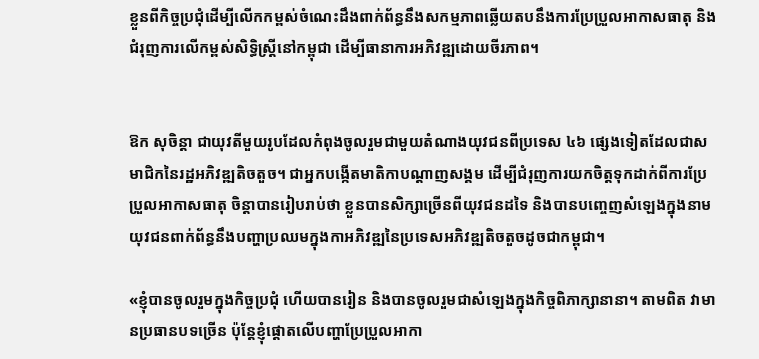ខ្លួនពីកិច្ចប្រជុំដើម្បីលើកកម្ពស់ចំណេះដឹងពាក់ព័ន្ធនឹងសកម្មភាពឆ្លើយតបនឹងការប្រែប្រួលអាកាសធាតុ និងជំរុញការលើកម្ពស់សិទ្ធិស្ត្រីនៅកម្ពុជា ដើម្បីធានាការអភិវឌ្ឍដោយចីរភាព។


ឱក សុចិន្តា ជាយុវតីមួយរូបដែលកំពុងចូលរួមជាមួយតំណាងយុវជនពីប្រទេស ៤៦ ផ្សេងទៀតដែលជាសមាជិកនៃរដ្ឋអភិវឌ្ឍតិចតួច។ ជាអ្នកបង្កើតមាតិកាបណ្តាញសង្គម ដើម្បីជំរុញការយកចិត្តទុកដាក់ពីការប្រែប្រួលអាកាសធាតុ ចិន្តាបានរៀបរាប់ថា ខ្លួនបានសិក្សាច្រើនពីយុវជនដទៃ និងបានបញ្ចេញសំឡេងក្នុងនាមយុវជនពាក់ព័ន្ធនឹងបញ្ហាប្រឈមក្នុងកាអភិវឌ្ឍនៃប្រទេសអភិវឌ្ឍតិចតួចដូចជាកម្ពុជា។

«ខ្ញុំបានចូលរួមក្នុងកិច្ចប្រជុំ ហើយបានរៀន និងបានចូលរួមជាសំឡេងក្នុងកិច្ចពិភាក្សានានា។ តាមពិត វាមានប្រធានបទច្រើន ប៉ុន្តែខ្ញុំផ្តោតលើបញ្ហាប្រែប្រួលអាកា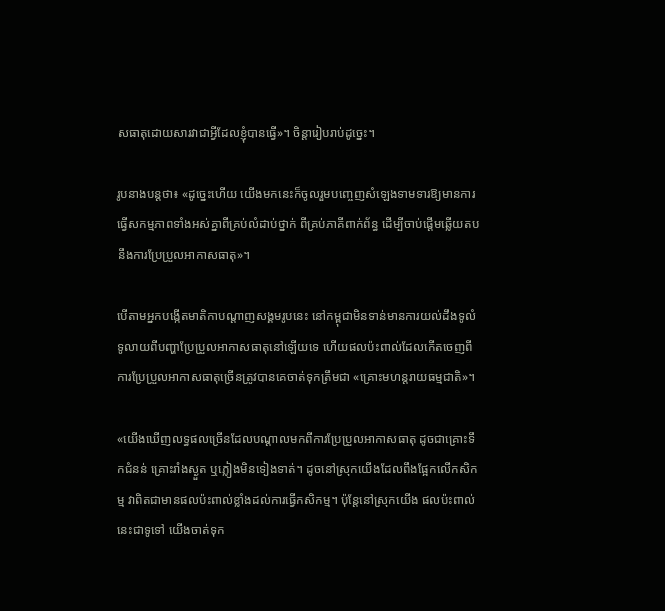សធាតុដោយសារវាជាអ្វីដែលខ្ញុំបានធ្វើ»។ ចិន្តារៀបរាប់ដូច្នេះ។

រូបនាងបន្តថា៖ «ដូច្នេះហើយ យើងមកនេះក៏ចូលរួមបញ្ចេញសំឡេងទាមទារឱ្យមានការធ្វើសកម្មភាពទាំងអស់គ្នាពីគ្រប់លំដាប់ថ្នាក់ ពីគ្រប់ភាគីពាក់ព័ន្ធ ដើម្បីចាប់ផ្តើមឆ្លើយតបនឹងការប្រែប្រួលអាកាសធាតុ»។

បើតាមអ្នកបង្កើតមាតិកាបណ្តាញសង្គមរូបនេះ នៅកម្ពុជាមិនទាន់មានការយល់ដឹងទូលំទូលាយពីបញ្ហាប្រែប្រួលអាកាសធាតុនៅឡើយទេ ហើយផលប៉ះពាល់ដែលកើតចេញពីការប្រែប្រួលអាកាសធាតុច្រើនត្រូវបានគេចាត់ទុកត្រឹមជា «គ្រោះមហន្តរាយធម្មជាតិ»។

«យើងឃើញលទ្ធផលច្រើនដែលបណ្តាលមកពីការប្រែប្រួលអាកាសធាតុ ដូចជាគ្រោះទឹកជំនន់ គ្រោះរាំងស្ងួត ឬភ្លៀងមិនទៀងទាត់។ ដូចនៅស្រុកយើងដែលពឹងផ្អែកលើកសិកម្ម វាពិតជាមានផលប៉ះពាល់ខ្លាំងដល់ការធ្វើកសិកម្ម។ ប៉ុន្តែនៅស្រុកយើង ផលប៉ះពាល់នេះជាទូទៅ យើងចាត់ទុក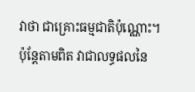វាថា ជាគ្រោះធម្មជាតិប៉ុណ្ណោះ។ ប៉ុន្តែតាមពិត វាជាលទ្ធផលនៃ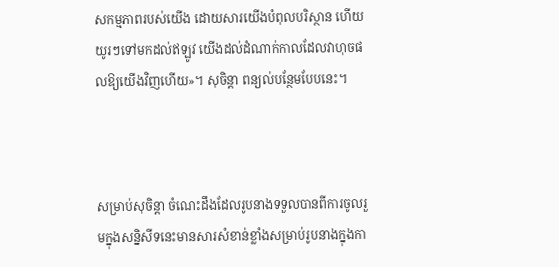សកម្មភាពរបស់យើង ដោយសារយើងបំពុលបរិស្ថាន ហើយយូរៗទៅមកដល់ឥឡូវ យើងដល់ដំណាក់កាលដែលវាហុចផលឱ្យយើងវិញហើយ»។ សុចិន្តា ពន្យល់បន្ថែមបែបនេះ។



សម្រាប់សុចិន្តា ចំណេះដឹងដែលរូបនាងទទួលបានពីការចូលរួមក្នុងសន្និសីទនេះមានសារសំខាន់ខ្លាំងសម្រាប់រូបនាងក្នុងកា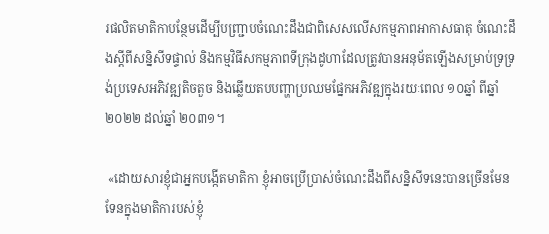រផលិតមាតិកាបន្ថែមដើម្បីបញ្ជ្រាបចំណេះដឹងជាពិសេសលើសកម្មភាពអាកាសធាតុ ចំណេះដឹងស្តីពីសន្និសីទផ្ទាល់ និងកម្មវិធីសកម្មភាពទីក្រុងដូហាដែលត្រូវបានអនុម័តឡើងសម្រាប់ទ្រទ្រង់ប្រទេសអភិវឌ្ឍតិចតួច និងឆ្លើយតបបញ្ហាប្រឈមផ្នែកអភិវឌ្ឍក្នុងរយៈពេល ១០ឆ្នាំ ពីឆ្នាំ ២០២២ ដល់ឆ្នាំ ២០៣១។

 «ដោយសារខ្ញុំជាអ្នកបង្កើតមាតិកា ខ្ញុំអាចប្រើប្រាស់ចំណេះដឹងពីសន្និសីទនេះបានច្រើនមែនទែនក្នុងមាតិការបស់ខ្ញុំ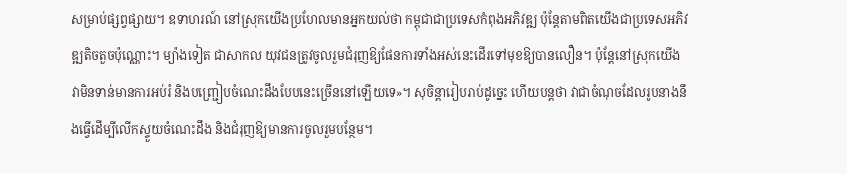សម្រាប់ផ្សព្វផ្សាយ។ ឧទាហរណ៍ នៅស្រុកយើងប្រហែលមានអ្នកយល់ថា កម្ពុជាជាប្រទេសកំពុងអភិវឌ្ឍ ប៉ុន្តែតាមពិតយើងជាប្រទេសអភិវឌ្ឍតិចតួចប៉ុណ្ណោះ។ ម្យ៉ាងទៀត ជាសាកល យុវជនត្រូវចូលរួមជំរុញឱ្យផែនការទាំងអស់នេះដើរទៅមុខឱ្យបានលឿន។ ប៉ុន្តែនៅស្រុកយើង វាមិនទាន់មានការអប់រំ និងបញ្ជ្រៀបចំណេះដឹងបែបនេះច្រើននៅឡើយទេ»។ សុចិន្តារៀបរាប់ដូច្នេះ ហើយបន្តថា វាជាចំណុចដែលរូបនាងនឹងធ្វើដើម្បីលើកស្ទួយចំណេះដឹង និងជំរុញឱ្យមានការចូលរួមបន្ថែម។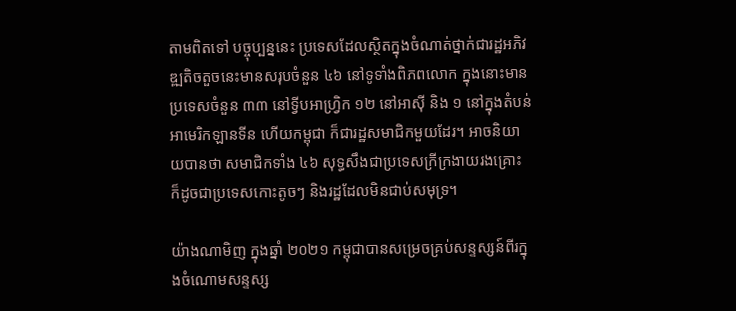តាមពិតទៅ បច្ចុប្បន្ននេះ ប្រទេសដែលស្ថិតក្នុងចំណាត់ថ្នាក់ជារដ្ឋអភិវឌ្ឍតិចតួចនេះមានសរុបចំនួន ៤៦ នៅទូទាំងពិភពលោក ក្នុងនោះមានប្រទេសចំនួន ៣៣ នៅទ្វីបអាហ្វ្រិក ១២ នៅអាស៊ី និង ១ នៅក្នុងតំបន់អាមេរិកឡានទីន ហើយកម្ពុជា ក៏ជារដ្ឋសមាជិកមួយដែរ។ អាចនិយាយបានថា សមាជិកទាំង ៤៦ សុទ្ធសឹងជាប្រទេសក្រីក្រងាយរងគ្រោះ ក៏ដូចជាប្រទេសកោះតូចៗ និងរដ្ឋដែលមិនជាប់សមុទ្រ។

យ៉ាងណាមិញ ក្នុងឆ្នាំ ២០២១ កម្ពុជាបានសម្រេចគ្រប់សន្ទស្សន៍ពីរក្នុងចំណោមសន្ទស្ស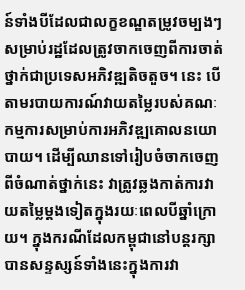ន៍ទាំងបីដែលជាលក្ខខណ្ឌតម្រូវចម្បងៗ សម្រាប់រដ្ឋដែលត្រូវចាកចេញពីការចាត់ថ្នាក់ជាប្រទេសអភិវឌ្ឍតិចតួច។ នេះ បើតាមរបាយការណ៍វាយតម្លៃរបស់គណៈកម្មការសម្រាប់ការអភិវឌ្ឍគោលនយោបាយ។ ដើម្បីឈានទៅរៀបចំចាកចេញពីចំណាត់ថ្នាក់នេះ វាត្រូវឆ្លងកាត់ការវាយតម្លៃម្តងទៀតក្នុងរយៈពេលបីឆ្នាំក្រោយ។ ក្នុងករណីដែលកម្ពុជានៅបន្តរក្សាបានសន្ទស្សន៍ទាំងនេះក្នុងការវា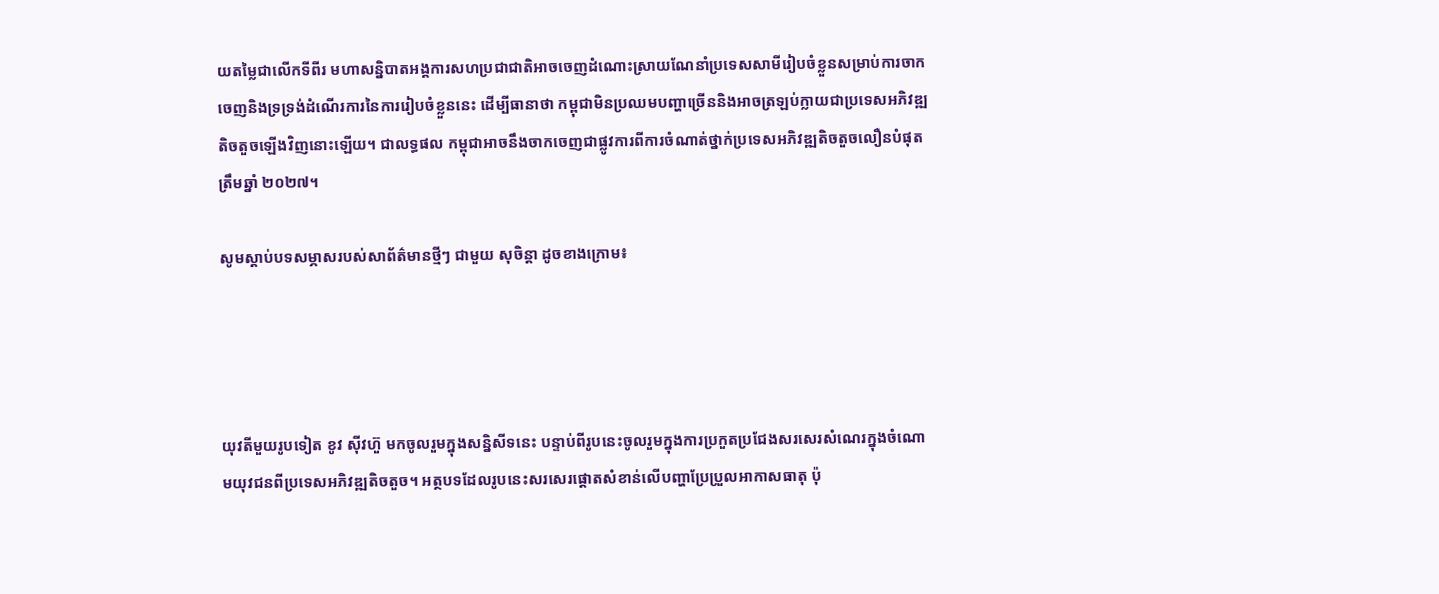យតម្លៃជាលើកទីពីរ មហាសន្និបាតអង្គការសហប្រជាជាតិអាចចេញដំណោះស្រាយណែនាំប្រទេសសាមីរៀបចំខ្លួនសម្រាប់ការចាកចេញនិងទ្រទ្រង់ដំណើរការនៃការរៀបចំខ្លួននេះ ដើម្បីធានាថា កម្ពុជាមិនប្រឈមបញ្ហាច្រើននិងអាចត្រឡប់ក្លាយជាប្រទេសអភិវឌ្ឍតិចតួចឡើងវិញនោះឡើយ។ ជាលទ្ធផល កម្ពុជាអាចនឹងចាកចេញជាផ្លូវការពីការចំណាត់ថ្នាក់ប្រទេសអភិវឌ្ឍតិចតួចលឿនបំផុតត្រឹមឆ្នាំ ២០២៧។

សូមស្តាប់បទសម្ភាសរបស់សាព័ត៌មានថ្មីៗ ជាមួយ សុចិន្តា ដូចខាងក្រោម៖




យុវតីមួយរូបទៀត ខូវ ស៊ីវហ៊ួ មកចូលរួមក្នុងសន្និសីទនេះ បន្ទាប់ពីរូបនេះចូលរួមក្នុងការប្រកួតប្រជែងសរសេរសំណេរក្នុងចំណោមយុវជនពីប្រទេសអភិវឌ្ឍតិចតួច។ អត្ថបទដែលរូបនេះសរសេរផ្តោតសំខាន់លើបញ្ហាប្រែប្រួលអាកាសធាតុ ប៉ុ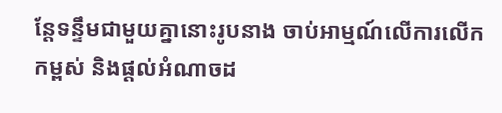ន្តែទន្ទឹមជាមួយគ្នានោះរូបនាង ចាប់អាម្មណ៍លើការលើកកម្ពស់ និងផ្តល់អំណាចដ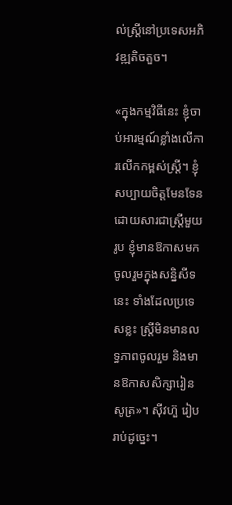ល់ស្ត្រីនៅប្រទេសអភិវឌ្ឍតិចតួច។

«ក្នុងកម្មវិធីនេះ ខ្ញុំចាប់អារម្មណ៍ខ្លាំងលើការលើកកម្ពស់ស្ត្រី។ ខ្ញុំសប្បាយចិត្តមែនទែន ដោយសារជាស្ត្រីមួយរូប ខ្ញុំមានឱកាសមកចូលរួមក្នុងសន្និសីទនេះ ទាំងដែលប្រទេសខ្លះ ស្ត្រីមិនមានលទ្ធភាពចូលរួម និងមានឱកាសសិក្សារៀនសូត្រ»។ ស៊ីវហ៊ួ រៀបរាប់ដូច្នេះ។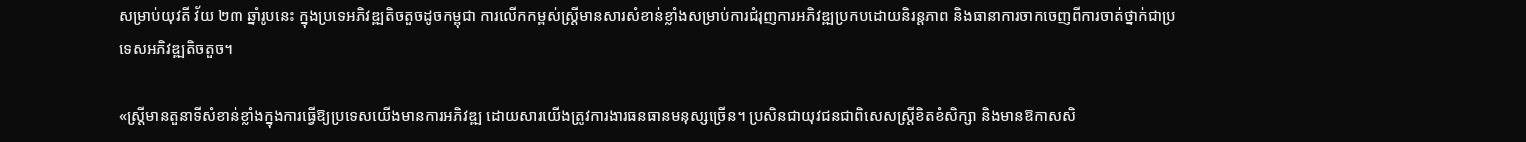សម្រាប់យុវតី វ័យ ២៣ ឆ្នាំរូបនេះ ក្នុងប្រទេអភិវឌ្ឍតិចតួចដូចកម្ពុជា ការលើកកម្ពស់ស្ត្រីមានសារសំខាន់ខ្លាំងសម្រាប់ការជំរុញការអភិវឌ្ឍប្រកបដោយនិរន្តភាព និងធានាការចាកចេញពីការចាត់ថ្នាក់ជាប្រទេសអភិវឌ្ឍតិចតួច។

«ស្ត្រីមានតួនាទីសំខាន់ខ្លាំងក្នុងការធ្វើឱ្យប្រទេសយើងមានការអភិវឌ្ឍ ដោយសារយើងត្រូវការងារធនធានមនុស្សច្រើន។ ប្រសិនជាយុវជនជាពិសេសស្ត្រីខិតខំសិក្សា និងមានឱកាសសិ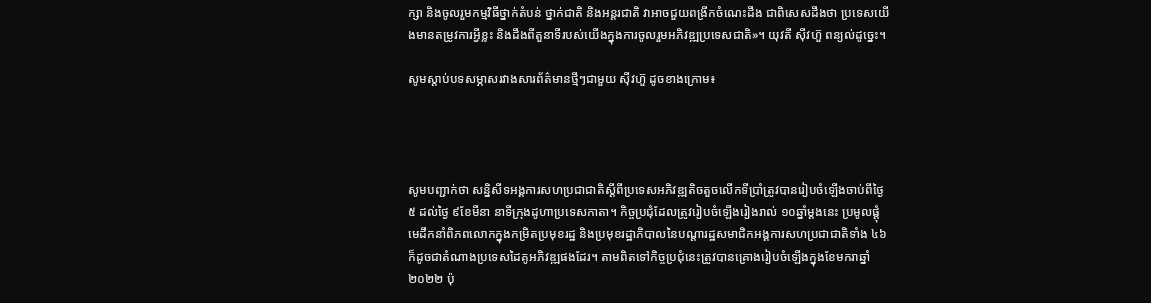ក្សា និងចូលរួមកម្មវិធីថ្នាក់តំបន់ ថ្នាក់ជាតិ និងអន្តរជាតិ វាអាចជួយពង្រីកចំណេះដឹង ជាពិសេសដឹងថា ប្រទេសយើងមានតម្រូវការអ្វីខ្លះ និងដឹងពីតួនាទីរបស់យើងក្នុងការចូលរួមអភិវឌ្ឍប្រទេសជាតិ»។ យុវតី ស៊ីវហ៊ួ ពន្យល់ដូច្នេះ។

សូមស្តាប់បទសម្ភាសរវាងសារព័ត៌មានថ្មីៗជាមួយ ស៊ីវហ៊ួ ដូចខាងក្រោម៖




សូមបញ្ជាក់ថា សន្និសីទអង្គការសហប្រជាជាតិស្តីពីប្រទេសអភិវឌ្ឍតិចតួចលើកទីប្រាំត្រូវបានរៀបចំឡើងចាប់ពីថ្ងៃ ៥ ដល់ថ្ងៃ ៩ខែមីនា នាទីក្រុងដូហាប្រទេសកាតា។ កិច្ចប្រជុំដែលត្រូវរៀបចំឡើងរៀងរាល់ ១០ឆ្នាំម្តងនេះ ប្រមូលផ្តុំ មេដឹកនាំពិភពលោកក្នុងកម្រិតប្រមុខរដ្ឋ និងប្រមុខរដ្ឋាភិបាលនៃបណ្តារដ្ឋសមាជិកអង្គការសហប្រជាជាតិទាំង ៤៦ ក៏ដូចជាតំណាងប្រទេសដៃគូអភិវឌ្ឍផងដែរ។ តាមពិតទៅកិច្ចប្រជុំនេះត្រូវបានគ្រោងរៀបចំឡើងក្នុងខែមករាឆ្នាំ២០២២ ប៉ុ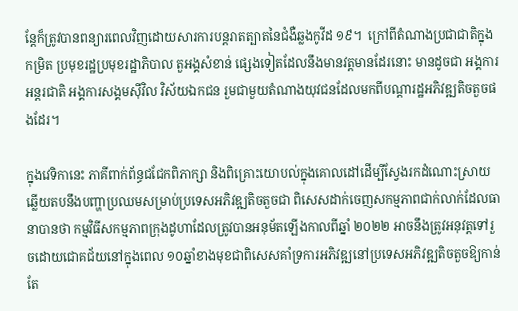ន្តែក៏ត្រូវបានពន្យារពេលវិញដោយសារការបន្តរាតត្បាតនៃជំងឺឆ្លងកូវីដ ១៩។  ក្រៅពីតំណាងប្រជាជាតិក្នុងកម្រិត ប្រមុខរដ្ឋប្រមុខរដ្ឋាភិបាល តួអង្គសំខាន់ ផ្សេងទៀតដែលនឹងមានវត្តមានដែរនោះ មានដូចជា អង្គការអន្តរជាតិ អង្គការសង្គមស៊ីវិល វិស័យឯកជន រួមជាមួយតំណាងយុវជនដែលមកពីបណ្តារដ្ឋអភិវឌ្ឍតិចតួចផងដែរ។

ក្នុងវេទិកានេះ ភាគីពាក់ព័ន្ធជជែកពិភាក្សា និងពិគ្រោះយោបល់ក្នុងគោលដៅដើម្បីស្វែងរកដំណោះស្រាយឆ្លើយតបនឹងបញ្ហាប្រឈមសម្រាប់ប្រទេសអភិវឌ្ឍតិចតួចជា ពិសេសដាក់ចេញសកម្មភាពជាក់លាក់ដែលធានាបានថា កម្មវិធីសកម្មភាពក្រុងដូហាដែលត្រូវបានអនុម័តឡើងកាលពីឆ្នាំ ២០២២ អាចនឹងត្រូវអនុវត្តទៅរួចដោយជោគជ័យនៅក្នុងពេល ១០ឆ្នាំខាងមុខជាពិសេសគាំទ្រការអភិវឌ្ឍនៅប្រទេសអភិវឌ្ឍតិចតួចឱ្យកាន់តែ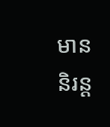មាននិរន្ត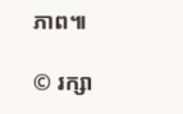ភាព៕

© រក្សា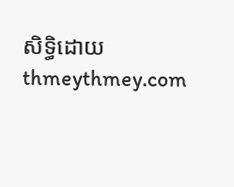សិទ្ធិដោយ thmeythmey.com